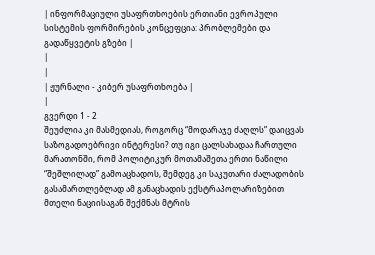| ინფორმაციული უსაფრთხოების ერთიანი ევროპული სისტემის ფორმირების კონცეფცია: პრობლემები და გადაწყვეტის გზები |
|
|
| ჟურნალი - კიბერ უსაფრთხოება |
|
გვერდი 1 - 2
შეუძლია კი მასმედიას, როგორც “მოდარაჯე ძაღლს” დაიცვას საზოგადოებრივი ინტერესი? თუ იგი ცალსახადაა ჩართული მარათონში, რომ პოლიტიკურ მოთამაშეთა ერთი ნაწილი “შეშლილად” გამოაცხადოს, შემდეგ კი საკუთარი ძალადობის გასამართლებლად ამ განაცხადის ექსტრაპოლარიზებით მთელი ნაციისაგან შექმნას მტრის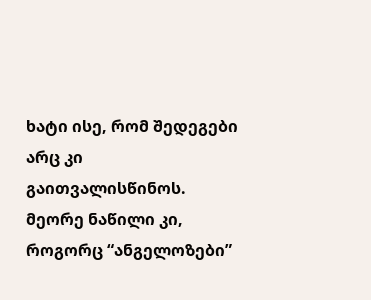ხატი ისე, რომ შედეგები არც კი გაითვალისწინოს. მეორე ნაწილი კი, როგორც “ანგელოზები”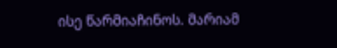ისე წარმიაჩინოს. მარიამ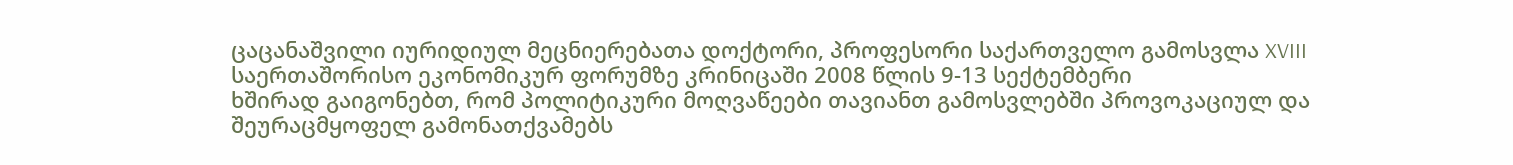ცაცანაშვილი იურიდიულ მეცნიერებათა დოქტორი, პროფესორი საქართველო გამოსვლა XVIII საერთაშორისო ეკონომიკურ ფორუმზე კრინიცაში 2008 წლის 9-13 სექტემბერი
ხშირად გაიგონებთ, რომ პოლიტიკური მოღვაწეები თავიანთ გამოსვლებში პროვოკაციულ და შეურაცმყოფელ გამონათქვამებს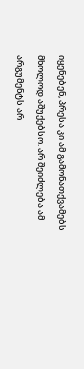იყენებენ, პრესა კი ამ გამონათქვამებს მხოლოდ აშუქებსო. არ შეიძლება ამ არგუმენტს არ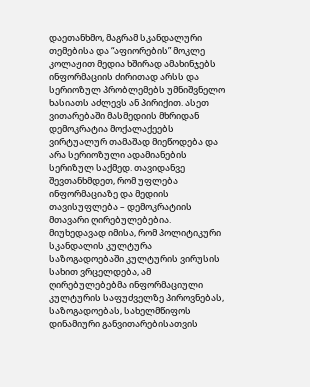დაეთანხმო, მაგრამ სკანდალური თემებისა და “აფიორების” მოკლე კოლაჟით მედია ხშირად ამახინჯებს ინფორმაციის ძირითად არსს და სერიოზულ პრობლემებს უმნიშვნელო ხასიათს აძლევს ან პირიქით. ასეთ ვითარებაში მასმედიის მხრიდან დემოკრატია მოქალაქეებს ვირტუალურ თამაშად მიეწოდება და არა სერიოზული ადამიანების სერიზულ საქმედ. თავიდანვე შევთანხმდეთ, რომ უფლება ინფორმაციაზე და მედიის თავისუფლება – დემოკრატიის მთავარი ღირებულებებია. მიუხედავად იმისა, რომ პოლიტიკური სკანდალის კულტურა საზოგადოებაში კულტურის ვირუსის სახით ვრცელდება, ამ ღირებულებებმა ინფორმაციული კულტურის საფუძველზე პიროვნებას, საზოგადოებას, სახელმწიფოს დინამიური განვითარებისათვის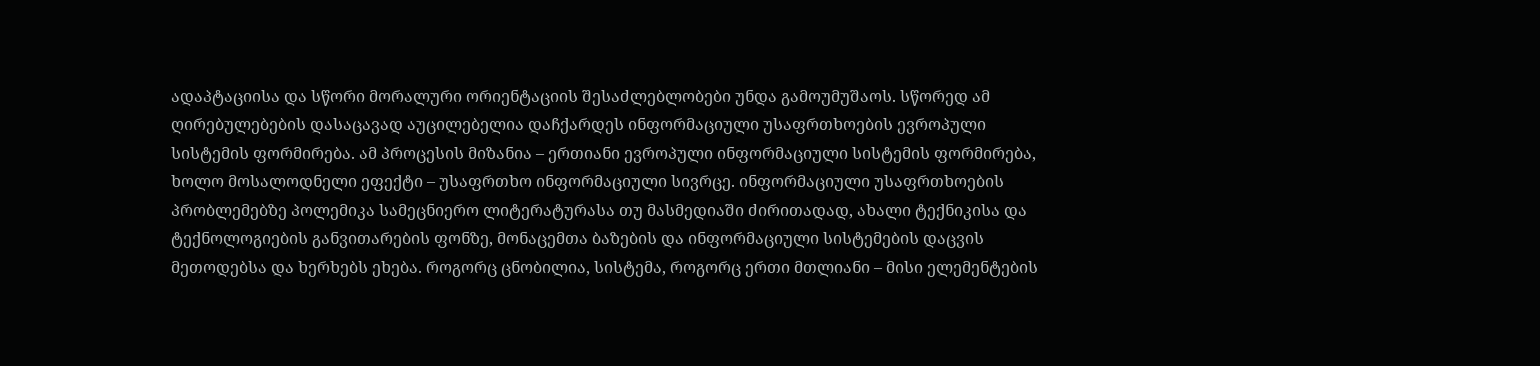ადაპტაციისა და სწორი მორალური ორიენტაციის შესაძლებლობები უნდა გამოუმუშაოს. სწორედ ამ ღირებულებების დასაცავად აუცილებელია დაჩქარდეს ინფორმაციული უსაფრთხოების ევროპული სისტემის ფორმირება. ამ პროცესის მიზანია – ერთიანი ევროპული ინფორმაციული სისტემის ფორმირება, ხოლო მოსალოდნელი ეფექტი – უსაფრთხო ინფორმაციული სივრცე. ინფორმაციული უსაფრთხოების პრობლემებზე პოლემიკა სამეცნიერო ლიტერატურასა თუ მასმედიაში ძირითადად, ახალი ტექნიკისა და ტექნოლოგიების განვითარების ფონზე, მონაცემთა ბაზების და ინფორმაციული სისტემების დაცვის მეთოდებსა და ხერხებს ეხება. როგორც ცნობილია, სისტემა, როგორც ერთი მთლიანი – მისი ელემენტების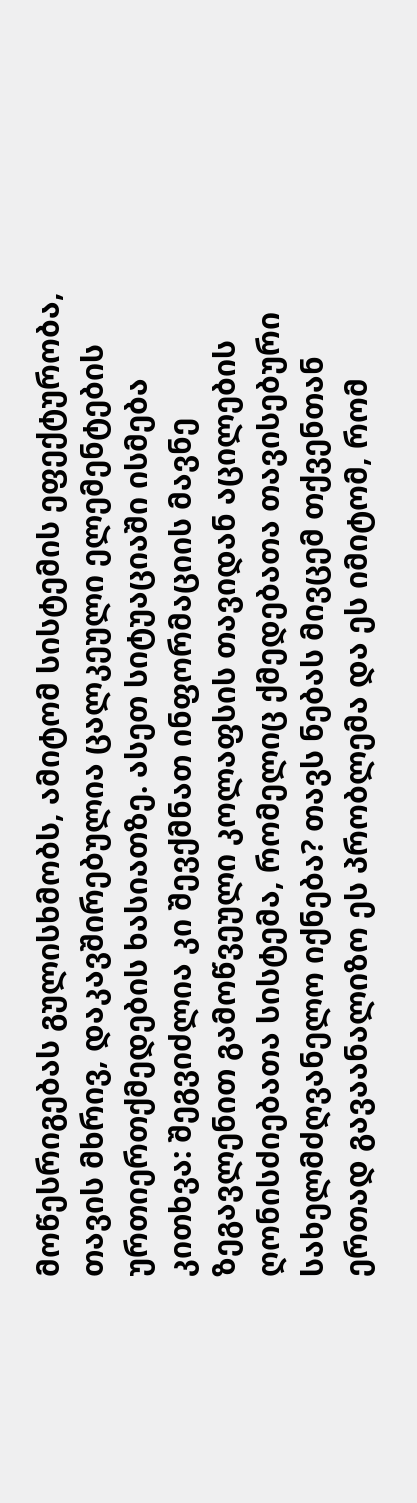მოწესრიგებას გულისხმობს, ამიტომ სისტემის ეფექტურობა, თავის მხრივ, დაკავშირებულია ცალკეული ელემენტების ურთიერთქმედების ხასიათზე. ასეთ სიტუაციაში ისმება კითხვა: შეგვიძლია კი შევქმნათ ინფორმაციის მავნე ზეგავლენით გამოწვეული კოლაფსის თავიდან აცილების ღონისძიებათა სისტემა, რომელიც ქმედებათა თავისებური სახელმძღვანელო იქნება? თავს ნებას მივცემ თქვენთან ერთად გავაანალიზო ეს პრობლემა და ეს იმიტომ, რომ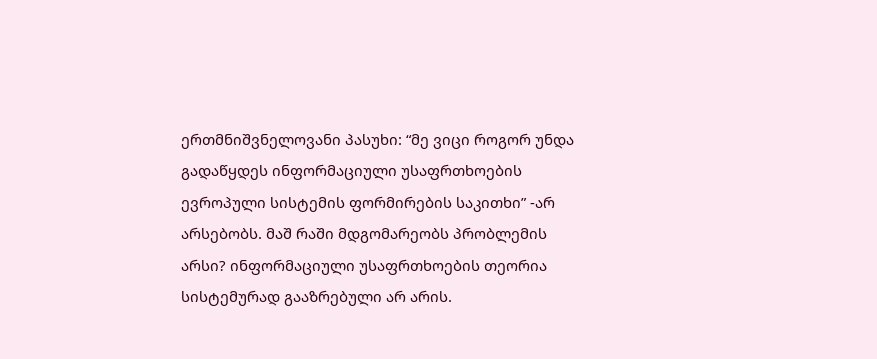ერთმნიშვნელოვანი პასუხი: “მე ვიცი როგორ უნდა გადაწყდეს ინფორმაციული უსაფრთხოების ევროპული სისტემის ფორმირების საკითხი” -არ არსებობს. მაშ რაში მდგომარეობს პრობლემის არსი? ინფორმაციული უსაფრთხოების თეორია სისტემურად გააზრებული არ არის.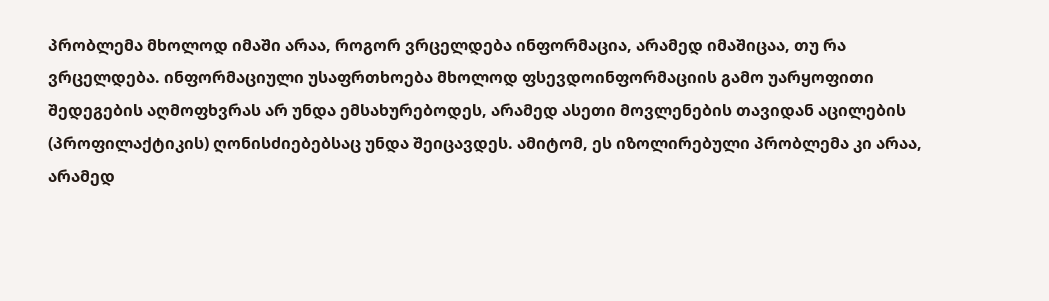პრობლემა მხოლოდ იმაში არაა, როგორ ვრცელდება ინფორმაცია, არამედ იმაშიცაა, თუ რა ვრცელდება. ინფორმაციული უსაფრთხოება მხოლოდ ფსევდოინფორმაციის გამო უარყოფითი შედეგების აღმოფხვრას არ უნდა ემსახურებოდეს, არამედ ასეთი მოვლენების თავიდან აცილების (პროფილაქტიკის) ღონისძიებებსაც უნდა შეიცავდეს. ამიტომ, ეს იზოლირებული პრობლემა კი არაა, არამედ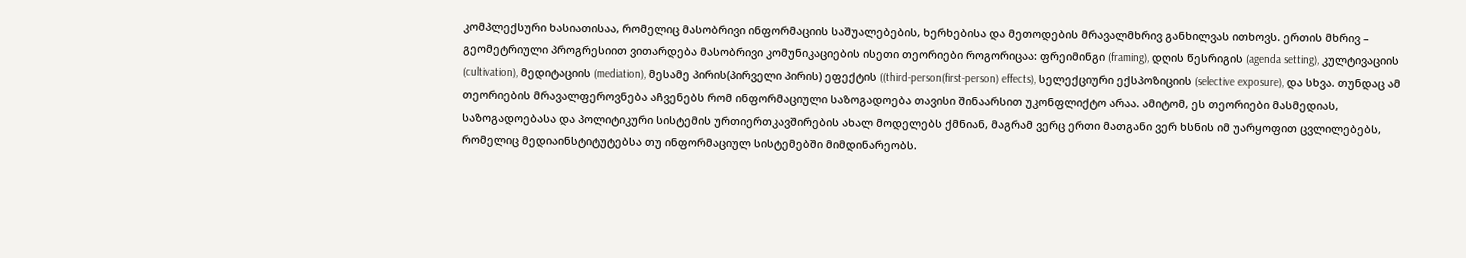კომპლექსური ხასიათისაა, რომელიც მასობრივი ინფორმაციის საშუალებების, ხერხებისა და მეთოდების მრავალმხრივ განხილვას ითხოვს. ერთის მხრივ – გეომეტრიული პროგრესიით ვითარდება მასობრივი კომუნიკაციების ისეთი თეორიები როგორიცაა: ფრეიმინგი (framing), დღის წესრიგის (agenda setting), კულტივაციის (cultivation), მედიტაციის (mediation), მესამე პირის(პირველი პირის) ეფექტის ((third-person(first-person) effects), სელექციური ექსპოზიციის (selective exposure), და სხვა. თუნდაც ამ თეორიების მრავალფეროვნება აჩვენებს რომ ინფორმაციული საზოგადოება თავისი შინაარსით უკონფლიქტო არაა. ამიტომ, ეს თეორიები მასმედიას, საზოგადოებასა და პოლიტიკური სისტემის ურთიერთკავშირების ახალ მოდელებს ქმნიან, მაგრამ ვერც ერთი მათგანი ვერ ხსნის იმ უარყოფით ცვლილებებს, რომელიც მედიაინსტიტუტებსა თუ ინფორმაციულ სისტემებში მიმდინარეობს.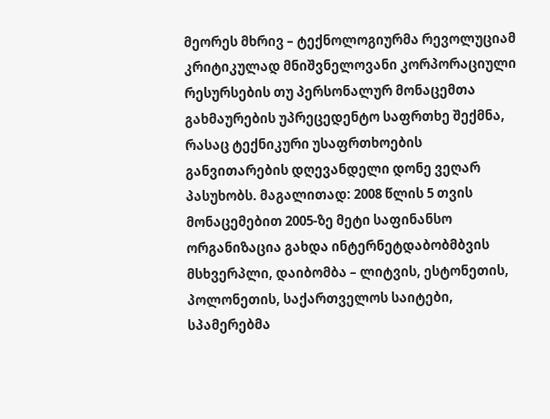მეორეს მხრივ – ტექნოლოგიურმა რევოლუციამ კრიტიკულად მნიშვნელოვანი კორპორაციული რესურსების თუ პერსონალურ მონაცემთა გახმაურების უპრეცედენტო საფრთხე შექმნა, რასაც ტექნიკური უსაფრთხოების განვითარების დღევანდელი დონე ვეღარ პასუხობს. მაგალითად: 2008 წლის 5 თვის მონაცემებით 2005-ზე მეტი საფინანსო ორგანიზაცია გახდა ინტერნეტდაბობმბვის მსხვერპლი, დაიბომბა – ლიტვის, ესტონეთის, პოლონეთის, საქართველოს საიტები, სპამერებმა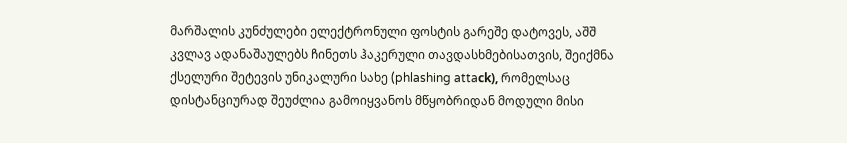მარშალის კუნძულები ელექტრონული ფოსტის გარეშე დატოვეს, აშშ კვლავ ადანაშაულებს ჩინეთს ჰაკერული თავდასხმებისათვის, შეიქმნა ქსელური შეტევის უნიკალური სახე (phlashing attaсk), რომელსაც დისტანციურად შეუძლია გამოიყვანოს მწყობრიდან მოდული მისი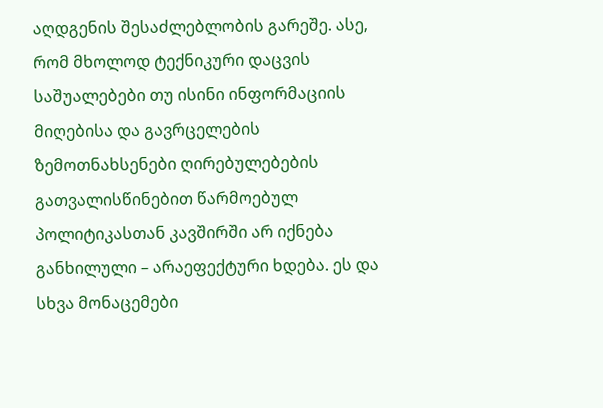აღდგენის შესაძლებლობის გარეშე. ასე, რომ მხოლოდ ტექნიკური დაცვის საშუალებები თუ ისინი ინფორმაციის მიღებისა და გავრცელების ზემოთნახსენები ღირებულებების გათვალისწინებით წარმოებულ პოლიტიკასთან კავშირში არ იქნება განხილული – არაეფექტური ხდება. ეს და სხვა მონაცემები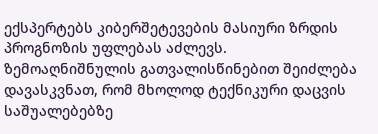ექსპერტებს კიბერშეტევების მასიური ზრდის პროგნოზის უფლებას აძლევს. ზემოაღნიშნულის გათვალისწინებით შეიძლება დავასკვნათ, რომ მხოლოდ ტექნიკური დაცვის საშუალებებზე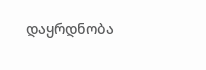დაყრდნობა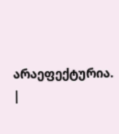არაეფექტურია. |